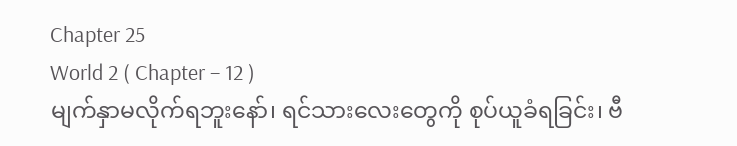Chapter 25
World 2 ( Chapter – 12 )
မျက်နှာမလိုက်ရဘူးနော်၊ ရင်သားလေးတွေကို စုပ်ယူခံရခြင်း၊ ဗီ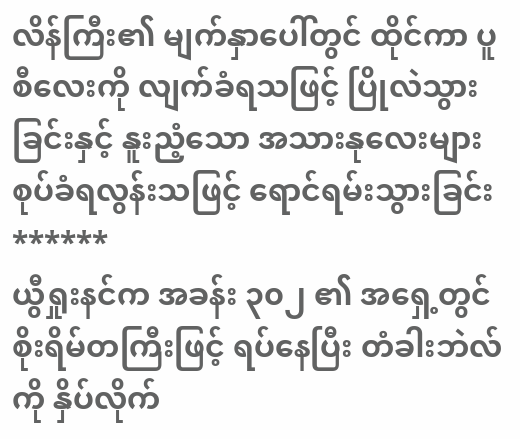လိန်ကြီး၏ မျက်နှာပေါ်တွင် ထိုင်ကာ ပူစီလေးကို လျက်ခံရသဖြင့် ပြိုလဲသွားခြင်းနှင့် နူးညံ့သော အသားနုလေးများ စုပ်ခံရလွန်းသဖြင့် ရောင်ရမ်းသွားခြင်း
******
ယွီရှုးနင်က အခန်း ၃၀၂ ၏ အရှေ့တွင် စိုးရိမ်တကြီးဖြင့် ရပ်နေပြီး တံခါးဘဲလ်ကို နှိပ်လိုက်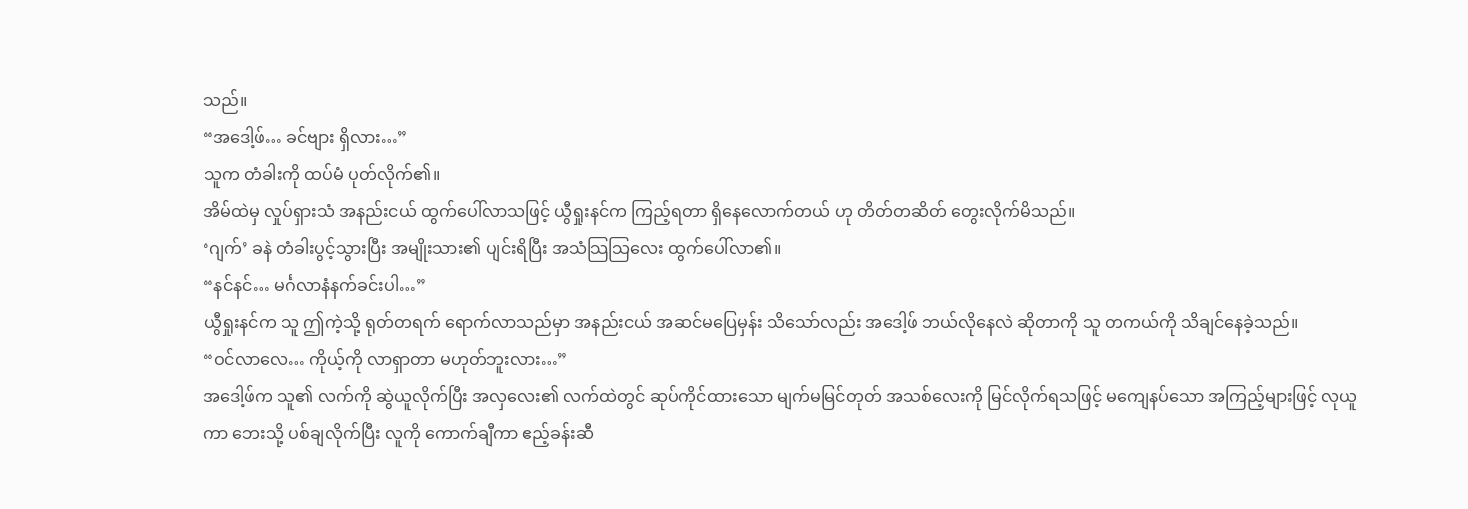သည်။
“အဒေါ့ဖ်… ခင်ဗျား ရှိလား…”
သူက တံခါးကို ထပ်မံ ပုတ်လိုက်၏။
အိမ်ထဲမှ လှုပ်ရှားသံ အနည်းငယ် ထွက်ပေါ်လာသဖြင့် ယွီရှုးနင်က ကြည့်ရတာ ရှိနေလောက်တယ် ဟု တိတ်တဆိတ် တွေးလိုက်မိသည်။
‘ဂျက်’ ခနဲ တံခါးပွင့်သွားပြီး အမျိုးသား၏ ပျင်းရိပြီး အသံသြသြလေး ထွက်ပေါ်လာ၏။
“နင်နင်… မင်္ဂလာနံနက်ခင်းပါ…”
ယွီရှုးနင်က သူ ဤကဲ့သို့ ရုတ်တရက် ရောက်လာသည်မှာ အနည်းငယ် အဆင်မပြေမှန်း သိသော်လည်း အဒေါ့ဖ် ဘယ်လိုနေလဲ ဆိုတာကို သူ တကယ်ကို သိချင်နေခဲ့သည်။
“ဝင်လာလေ… ကိုယ့်ကို လာရှာတာ မဟုတ်ဘူးလား…”
အဒေါ့ဖ်က သူ၏ လက်ကို ဆွဲယူလိုက်ပြီး အလှလေး၏ လက်ထဲတွင် ဆုပ်ကိုင်ထားသော မျက်မမြင်တုတ် အသစ်လေးကို မြင်လိုက်ရသဖြင့် မကျေနပ်သော အကြည့်များဖြင့် လုယူကာ ဘေးသို့ ပစ်ချလိုက်ပြီး လူကို ကောက်ချီကာ ဧည့်ခန်းဆီ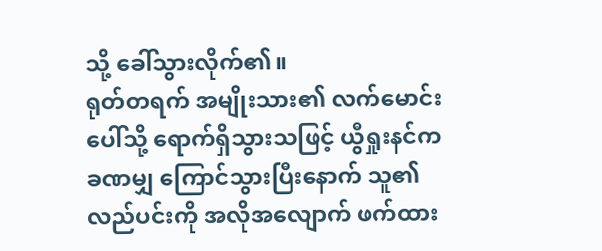သို့ ခေါ်သွားလိုက်၏။
ရုတ်တရက် အမျိုးသား၏ လက်မောင်းပေါ်သို့ ရောက်ရှိသွားသဖြင့် ယွီရှုးနင်က ခဏမျှ ကြောင်သွားပြီးနောက် သူ၏ လည်ပင်းကို အလိုအလျောက် ဖက်ထား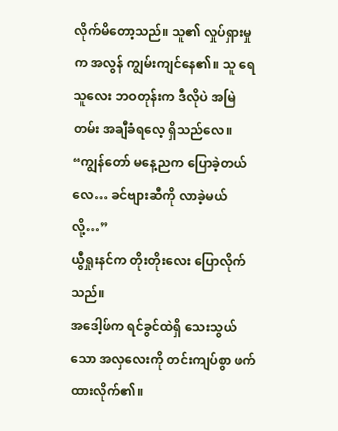လိုက်မိတော့သည်။ သူ၏ လှုပ်ရှားမှုက အလွန် ကျွမ်းကျင်နေ၏။ သူ ရေသူလေး ဘဝတုန်းက ဒီလိုပဲ အမြဲတမ်း အချီခံရလေ့ ရှိသည်လေ။
“ကျွန်တော် မနေ့ညက ပြောခဲ့တယ်လေ… ခင်ဗျားဆီကို လာခဲ့မယ်လို့…”
ယွီရှုးနင်က တိုးတိုးလေး ပြောလိုက်သည်။
အဒေါ့ဖ်က ရင်ခွင်ထဲရှိ သေးသွယ်သော အလှလေးကို တင်းကျပ်စွာ ဖက်ထားလိုက်၏။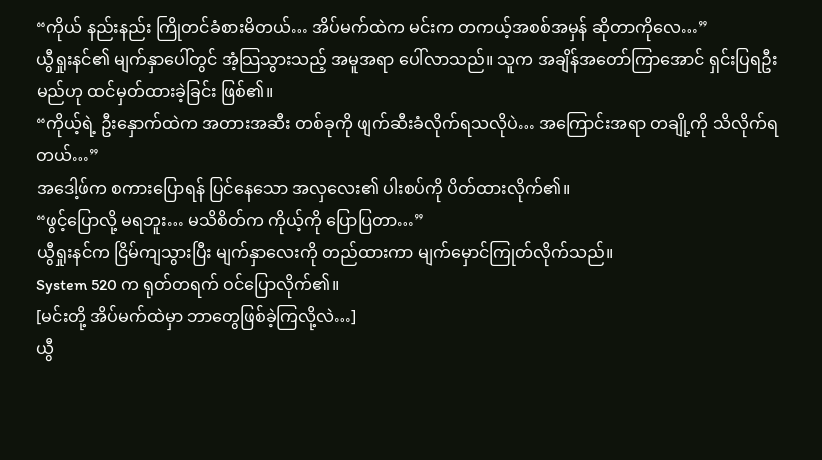“ကိုယ် နည်းနည်း ကြိုတင်ခံစားမိတယ်… အိပ်မက်ထဲက မင်းက တကယ့်အစစ်အမှန် ဆိုတာကိုလေ…”
ယွီရှုးနင်၏ မျက်နှာပေါ်တွင် အံ့သြသွားသည့် အမူအရာ ပေါ်လာသည်။ သူက အချိန်အတော်ကြာအောင် ရှင်းပြရဦးမည်ဟု ထင်မှတ်ထားခဲ့ခြင်း ဖြစ်၏။
“ကိုယ့်ရဲ့ ဦးနှောက်ထဲက အတားအဆီး တစ်ခုကို ဖျက်ဆီးခံလိုက်ရသလိုပဲ… အကြောင်းအရာ တချို့ကို သိလိုက်ရတယ်…”
အဒေါ့ဖ်က စကားပြောရန် ပြင်နေသော အလှလေး၏ ပါးစပ်ကို ပိတ်ထားလိုက်၏။
“ဖွင့်ပြောလို့ မရဘူး… မသိစိတ်က ကိုယ့်ကို ပြောပြတာ…”
ယွီရှုးနင်က ငြိမ်ကျသွားပြီး မျက်နှာလေးကို တည်ထားကာ မျက်မှောင်ကြုတ်လိုက်သည်။
System 520 က ရုတ်တရက် ဝင်ပြောလိုက်၏။
[မင်းတို့ အိပ်မက်ထဲမှာ ဘာတွေဖြစ်ခဲ့ကြလို့လဲ…]
ယွီ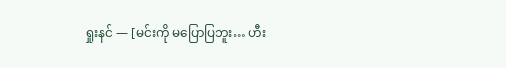ရှုးနင် — [မင်းကို မပြောပြဘူး… ဟီး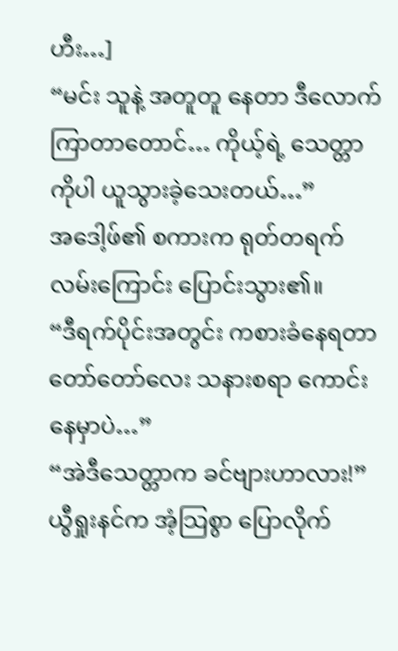ဟီး…]
“မင်း သူနဲ့ အတူတူ နေတာ ဒီလောက်ကြာတာတောင်… ကိုယ့်ရဲ့ သေတ္တာကိုပါ ယူသွားခဲ့သေးတယ်…”
အဒေါ့ဖ်၏ စကားက ရုတ်တရက် လမ်းကြောင်း ပြောင်းသွား၏။
“ဒီရက်ပိုင်းအတွင်း ကစားခံနေရတာ တော်တော်လေး သနားစရာ ကောင်းနေမှာပဲ…”
“အဲဒီသေတ္တာက ခင်ဗျားဟာလား!”
ယွီရှုးနင်က အံ့သြစွာ ပြောလိုက်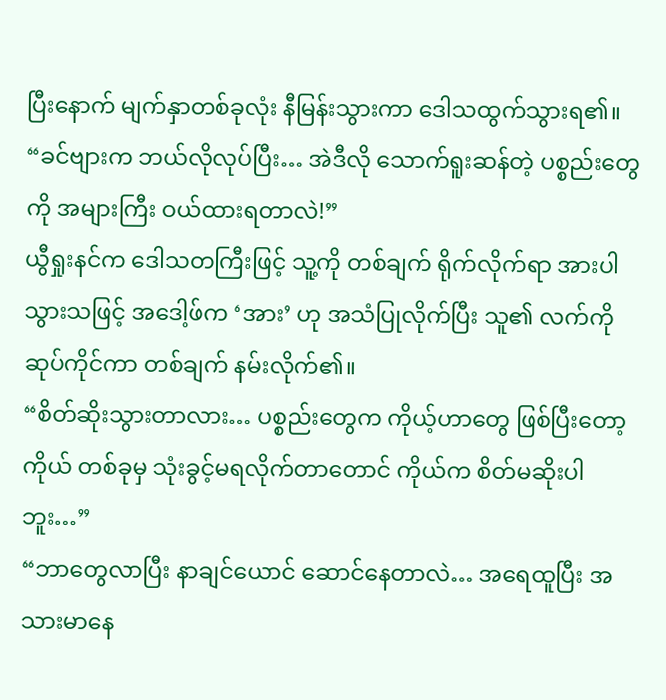ပြီးနောက် မျက်နှာတစ်ခုလုံး နီမြန်းသွားကာ ဒေါသထွက်သွားရ၏။
“ခင်ဗျားက ဘယ်လိုလုပ်ပြီး… အဲဒီလို သောက်ရူးဆန်တဲ့ ပစ္စည်းတွေကို အများကြီး ဝယ်ထားရတာလဲ!”
ယွီရှုးနင်က ဒေါသတကြီးဖြင့် သူ့ကို တစ်ချက် ရိုက်လိုက်ရာ အားပါသွားသဖြင့် အဒေါ့ဖ်က ‘အား’ ဟု အသံပြုလိုက်ပြီး သူ၏ လက်ကို ဆုပ်ကိုင်ကာ တစ်ချက် နမ်းလိုက်၏။
“စိတ်ဆိုးသွားတာလား… ပစ္စည်းတွေက ကိုယ့်ဟာတွေ ဖြစ်ပြီးတော့ ကိုယ် တစ်ခုမှ သုံးခွင့်မရလိုက်တာတောင် ကိုယ်က စိတ်မဆိုးပါဘူး…”
“ဘာတွေလာပြီး နာချင်ယောင် ဆောင်နေတာလဲ… အရေထူပြီး အသားမာနေ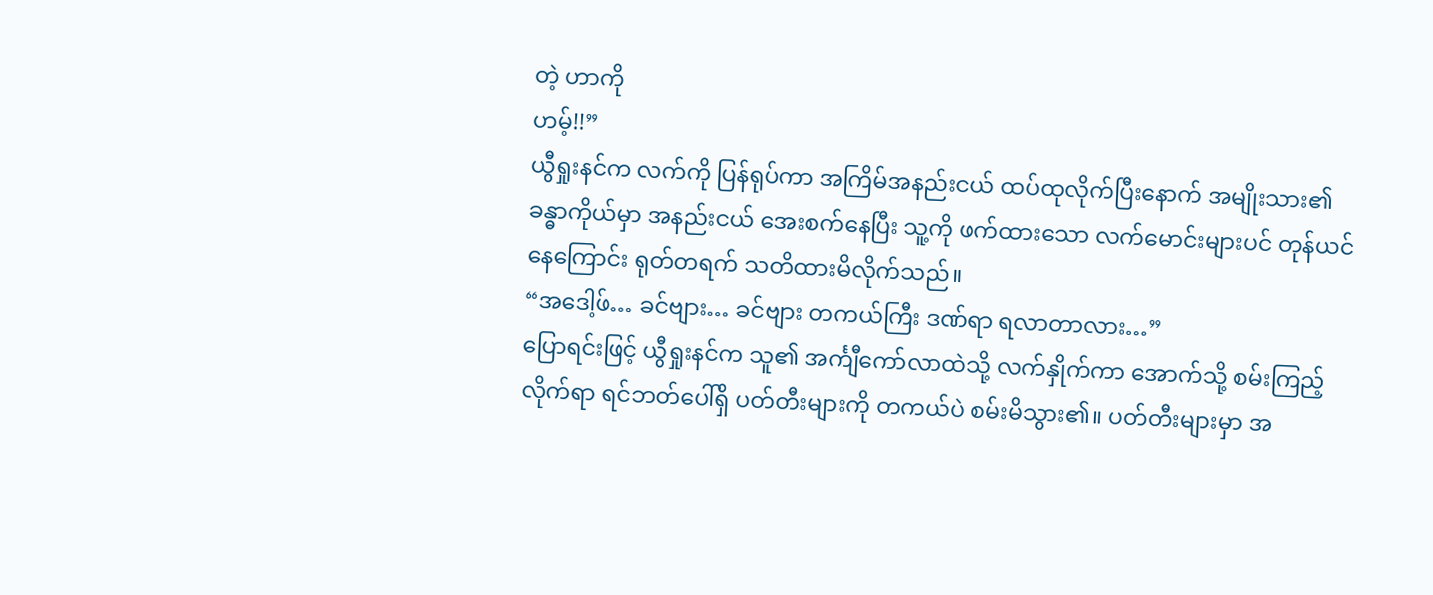တဲ့ ဟာကို
ဟမ့်!!”
ယွီရှုးနင်က လက်ကို ပြန်ရုပ်ကာ အကြိမ်အနည်းငယ် ထပ်ထုလိုက်ပြီးနောက် အမျိုးသား၏ ခန္ဓာကိုယ်မှာ အနည်းငယ် အေးစက်နေပြီး သူ့ကို ဖက်ထားသော လက်မောင်းများပင် တုန်ယင်နေကြောင်း ရုတ်တရက် သတိထားမိလိုက်သည်။
“အဒေါ့ဖ်… ခင်ဗျား… ခင်ဗျား တကယ်ကြီး ဒဏ်ရာ ရလာတာလား…”
ပြောရင်းဖြင့် ယွီရှုးနင်က သူ၏ အင်္ကျီကော်လာထဲသို့ လက်နှိုက်ကာ အောက်သို့ စမ်းကြည့်လိုက်ရာ ရင်ဘတ်ပေါ်ရှိ ပတ်တီးများကို တကယ်ပဲ စမ်းမိသွား၏။ ပတ်တီးများမှာ အ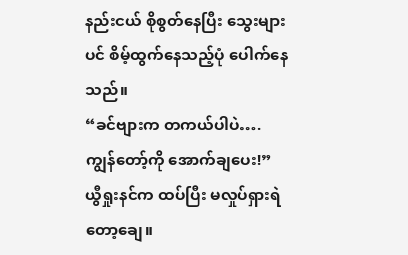နည်းငယ် စိုစွတ်နေပြီး သွေးများပင် စိမ့်ထွက်နေသည့်ပုံ ပေါက်နေသည်။
“ခင်ဗျားက တကယ်ပါပဲ…. ကျွန်တော့်ကို အောက်ချပေး!”
ယွီရှုးနင်က ထပ်ပြီး မလှုပ်ရှားရဲတော့ချေ။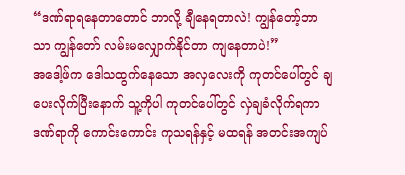“ဒဏ်ရာရနေတာတောင် ဘာလို့ ချီနေရတာလဲ! ကျွန်တော့်ဘာသာ ကျွန်တော် လမ်းမလျှောက်နိုင်တာ ကျနေတာပဲ!”
အဒေါ့ဖ်က ဒေါသထွက်နေသော အလှလေးကို ကုတင်ပေါ်တွင် ချပေးလိုက်ပြီးနောက် သူ့ကိုပါ ကုတင်ပေါ်တွင် လှဲချခံလိုက်ရကာ ဒဏ်ရာကို ကောင်းကောင်း ကုသရန်နှင့် မထရန် အတင်းအကျပ်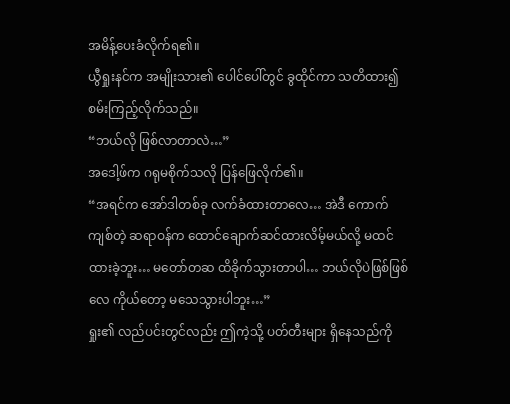အမိန့်ပေးခံလိုက်ရ၏။
ယွီရှုးနင်က အမျိုးသား၏ ပေါင်ပေါ်တွင် ခွထိုင်ကာ သတိထား၍ စမ်းကြည့်လိုက်သည်။
“ဘယ်လို ဖြစ်လာတာလဲ…”
အဒေါ့ဖ်က ဂရုမစိုက်သလို ပြန်ဖြေလိုက်၏။
“အရင်က အော်ဒါတစ်ခု လက်ခံထားတာလေ… အဲဒီ ကောက်ကျစ်တဲ့ ဆရာဝန်က ထောင်ချောက်ဆင်ထားလိမ့်မယ်လို့ မထင်ထားခဲ့ဘူး… မတော်တဆ ထိခိုက်သွားတာပါ… ဘယ်လိုပဲဖြစ်ဖြစ်လေ ကိုယ်တော့ မသေသွားပါဘူး…”
ရှုး၏ လည်ပင်းတွင်လည်း ဤကဲ့သို့ ပတ်တီးများ ရှိနေသည်ကို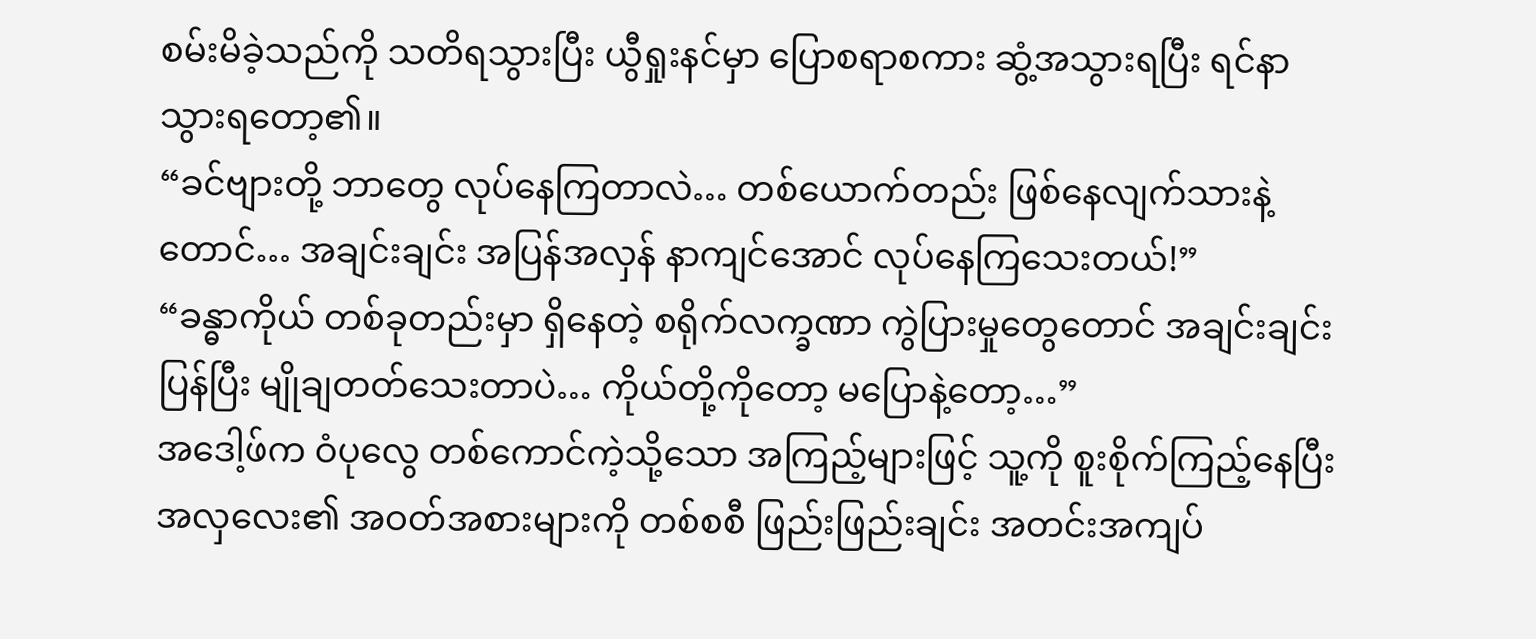စမ်းမိခဲ့သည်ကို သတိရသွားပြီး ယွီရှုးနင်မှာ ပြောစရာစကား ဆွံ့အသွားရပြီး ရင်နာသွားရတော့၏။
“ခင်ဗျားတို့ ဘာတွေ လုပ်နေကြတာလဲ… တစ်ယောက်တည်း ဖြစ်နေလျက်သားနဲ့တောင်… အချင်းချင်း အပြန်အလှန် နာကျင်အောင် လုပ်နေကြသေးတယ်!”
“ခန္ဓာကိုယ် တစ်ခုတည်းမှာ ရှိနေတဲ့ စရိုက်လက္ခဏာ ကွဲပြားမှုတွေတောင် အချင်းချင်း ပြန်ပြီး မျိုချတတ်သေးတာပဲ… ကိုယ်တို့ကိုတော့ မပြောနဲ့တော့…”
အဒေါ့ဖ်က ဝံပုလွေ တစ်ကောင်ကဲ့သို့သော အကြည့်များဖြင့် သူ့ကို စူးစိုက်ကြည့်နေပြီး အလှလေး၏ အဝတ်အစားများကို တစ်စစီ ဖြည်းဖြည်းချင်း အတင်းအကျပ်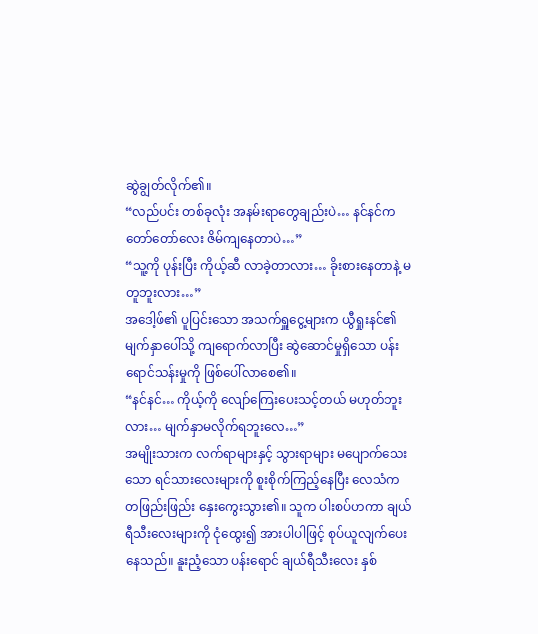ဆွဲချွတ်လိုက်၏။
“လည်ပင်း တစ်ခုလုံး အနမ်းရာတွေချည်းပဲ… နင်နင်က တော်တော်လေး ဇိမ်ကျနေတာပဲ…”
“သူ့ကို ပုန်းပြီး ကိုယ့်ဆီ လာခဲ့တာလား… ခိုးစားနေတာနဲ့ မတူဘူးလား…”
အဒေါ့ဖ်၏ ပူပြင်းသော အသက်ရှူငွေ့များက ယွီရှုးနင်၏ မျက်နှာပေါ်သို့ ကျရောက်လာပြီး ဆွဲဆောင်မှုရှိသော ပန်းရောင်သန်းမှုကို ဖြစ်ပေါ်လာစေ၏။
“နင်နင်… ကိုယ့်ကို လျော်ကြေးပေးသင့်တယ် မဟုတ်ဘူးလား… မျက်နှာမလိုက်ရဘူးလေ…”
အမျိုးသားက လက်ရာများနှင့် သွားရာများ မပျောက်သေးသော ရင်သားလေးများကို စူးစိုက်ကြည့်နေပြီး လေသံက တဖြည်းဖြည်း နှေးကွေးသွား၏။ သူက ပါးစပ်ဟကာ ချယ်ရီသီးလေးများကို ငုံထွေး၍ အားပါပါဖြင့် စုပ်ယူလျက်ပေးနေသည်။ နူးညံ့သော ပန်းရောင် ချယ်ရီသီးလေး နှစ်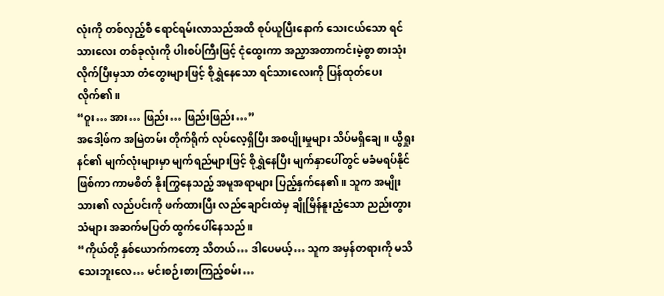လုံးကို တစ်လှည့်စီ ရောင်ရမ်းလာသည်အထိ စုပ်ယူပြီးနောက် သေးငယ်သော ရင်သားလေး တစ်ခုလုံးကို ပါးစပ်ကြီးဖြင့် ငုံထွေးကာ အညှာအတာကင်းမဲ့စွာ စားသုံးလိုက်ပြီးမှသာ တံတွေးများဖြင့် စိုရွှဲနေသော ရင်သားလေးကို ပြန်ထုတ်ပေးလိုက်၏။
“ဝူး… အား… ဖြည်း… ဖြည်းဖြည်း…”
အဒေါ့ဖ်က အမြဲတမ်း တိုက်ရိုက် လုပ်လေ့ရှိပြီး အစပျိုးမှုများ သိပ်မရှိချေ။ ယွီရှုးနင်၏ မျက်လုံးများမှာ မျက်ရည်များဖြင့် စိုရွှဲနေပြီး မျက်နှာပေါ်တွင် မခံမရပ်နိုင်ဖြစ်ကာ ကာမစိတ် နိုးကြွနေသည့် အမူအရာများ ပြည့်နှက်နေ၏။ သူက အမျိုးသား၏ လည်ပင်းကို ဖက်ထားပြီး လည်ချောင်းထဲမှ ချိုမြိန်နူးညံ့သော ညည်းတွားသံများ အဆက်မပြတ် ထွက်ပေါ်နေသည်။
“ကိုယ်တို့ နှစ်ယောက်ကတော့ သိတယ်… ဒါပေမယ့်… သူက အမှန်တရားကို မသိသေးဘူးလေ… မင်းစဉ်းစားကြည့်စမ်း…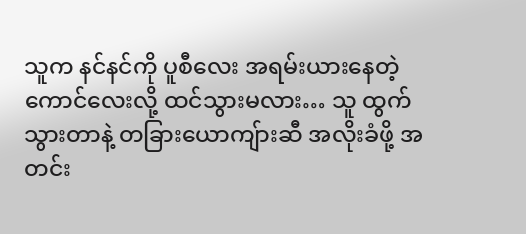သူက နင်နင်ကို ပူစီလေး အရမ်းယားနေတဲ့ ကောင်လေးလို့ ထင်သွားမလား… သူ ထွက်သွားတာနဲ့ တခြားယောကျ်ားဆီ အလိုးခံဖို့ အတင်း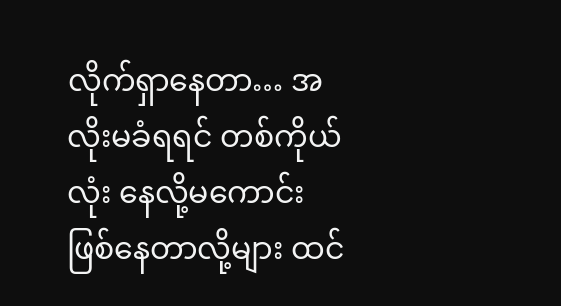လိုက်ရှာနေတာ… အလိုးမခံရရင် တစ်ကိုယ်လုံး နေလို့မကောင်း ဖြစ်နေတာလို့များ ထင်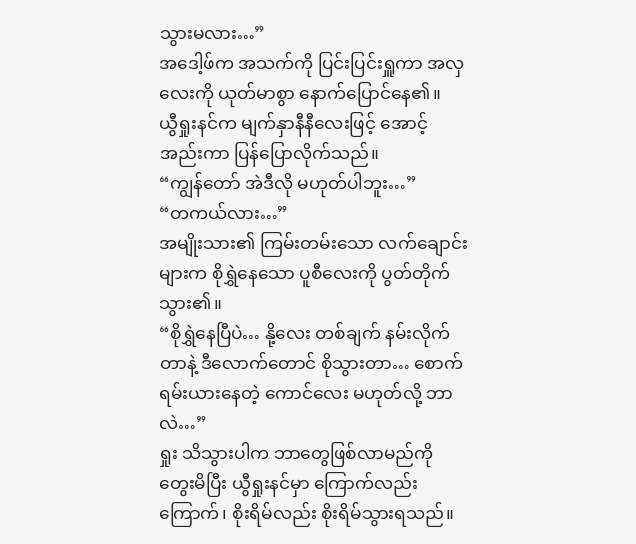သွားမလား…”
အဒေါ့ဖ်က အသက်ကို ပြင်းပြင်းရှူကာ အလှလေးကို ယုတ်မာစွာ နောက်ပြောင်နေ၏။
ယွီရှုးနင်က မျက်နှာနီနီလေးဖြင့် အောင့်အည်းကာ ပြန်ပြောလိုက်သည်။
“ကျွန်တော် အဲဒီလို မဟုတ်ပါဘူး…”
“တကယ်လား…”
အမျိုးသား၏ ကြမ်းတမ်းသော လက်ချောင်းများက စိုရွှဲနေသော ပူစီလေးကို ပွတ်တိုက်သွား၏။
“စိုရွှဲနေပြီပဲ… နို့လေး တစ်ချက် နမ်းလိုက်တာနဲ့ ဒီလောက်တောင် စိုသွားတာ… စောက်ရမ်းယားနေတဲ့ ကောင်လေး မဟုတ်လို့ ဘာလဲ…”
ရှုး သိသွားပါက ဘာတွေဖြစ်လာမည်ကို တွေးမိပြီး ယွီရှုးနင်မှာ ကြောက်လည်းကြောက်၊ စိုးရိမ်လည်း စိုးရိမ်သွားရသည်။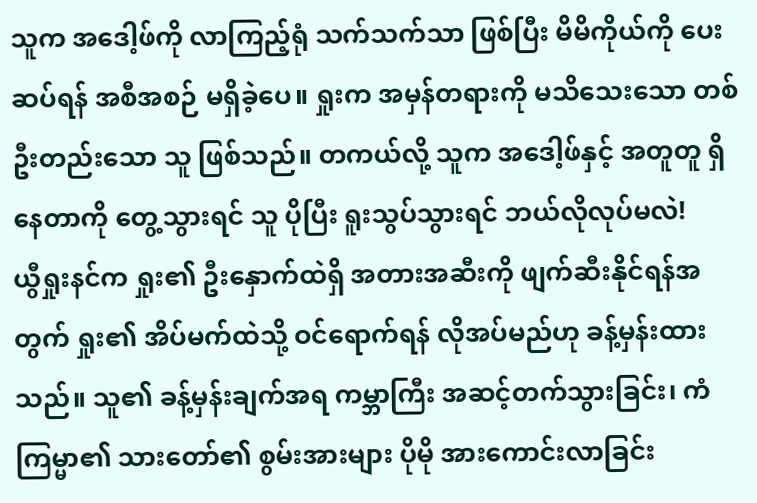သူက အဒေါ့ဖ်ကို လာကြည့်ရုံ သက်သက်သာ ဖြစ်ပြီး မိမိကိုယ်ကို ပေးဆပ်ရန် အစီအစဉ် မရှိခဲ့ပေ။ ရှုးက အမှန်တရားကို မသိသေးသော တစ်ဦးတည်းသော သူ ဖြစ်သည်။ တကယ်လို့ သူက အဒေါ့ဖ်နှင့် အတူတူ ရှိနေတာကို တွေ့သွားရင် သူ ပိုပြီး ရူးသွပ်သွားရင် ဘယ်လိုလုပ်မလဲ!
ယွီရှုးနင်က ရှုး၏ ဦးနှောက်ထဲရှိ အတားအဆီးကို ဖျက်ဆီးနိုင်ရန်အတွက် ရှုး၏ အိပ်မက်ထဲသို့ ဝင်ရောက်ရန် လိုအပ်မည်ဟု ခန့်မှန်းထားသည်။ သူ၏ ခန့်မှန်းချက်အရ ကမ္ဘာကြီး အဆင့်တက်သွားခြင်း၊ ကံကြမ္မာ၏ သားတော်၏ စွမ်းအားများ ပိုမို အားကောင်းလာခြင်း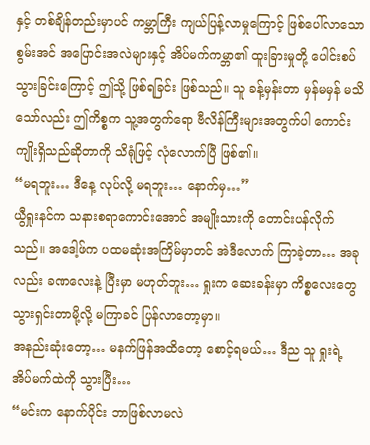နှင့် တစ်ချိန်တည်းမှာပင် ကမ္ဘာကြီး ကျယ်ပြန့်လာမှုကြောင့် ဖြစ်ပေါ်လာသော စွမ်းအင် အပြောင်းအလဲများနှင့် အိပ်မက်ကမ္ဘာ၏ ထူးခြားမှုတို့ ပေါင်းစပ်သွားခြင်းကြောင့် ဤသို့ ဖြစ်ရခြင်း ဖြစ်သည်။ သူ ခန့်မှန်းတာ မှန်မမှန် မသိသော်လည်း ဤကိစ္စက သူ့အတွက်ရော ဗီလိန်ကြီးများအတွက်ပါ ကောင်းကျိုးရှိသည်ဆိုတာကို သိရုံဖြင့် လုံလောက်ပြီ ဖြစ်၏။
“မရဘူး… ဒီနေ့ လုပ်လို့ မရဘူး… နောက်မှ…”
ယွီရှုးနင်က သနားစရာကောင်းအောင် အမျိုးသားကို တောင်းပန်လိုက်သည်။ အဒေါ့ဖ်က ပထမဆုံးအကြိမ်မှာတင် အဲဒီလောက် ကြာခဲ့တာ… အခုလည်း ခဏလေးနဲ့ ပြီးမှာ မဟုတ်ဘူး… ရှုးက ဆေးခန်းမှာ ကိစ္စလေးတွေ သွားရှင်းတာမို့လို့ မကြာခင် ပြန်လာတော့မှာ။
အနည်းဆုံးတော့… မနက်ဖြန်အထိတော့ စောင့်ရမယ်… ဒီည သူ ရှုးရဲ့ အိပ်မက်ထဲကို သွားပြီး…
“မင်းက နောက်ပိုင်း ဘာဖြစ်လာမလဲ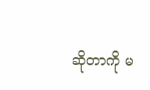ဆိုတာကို မ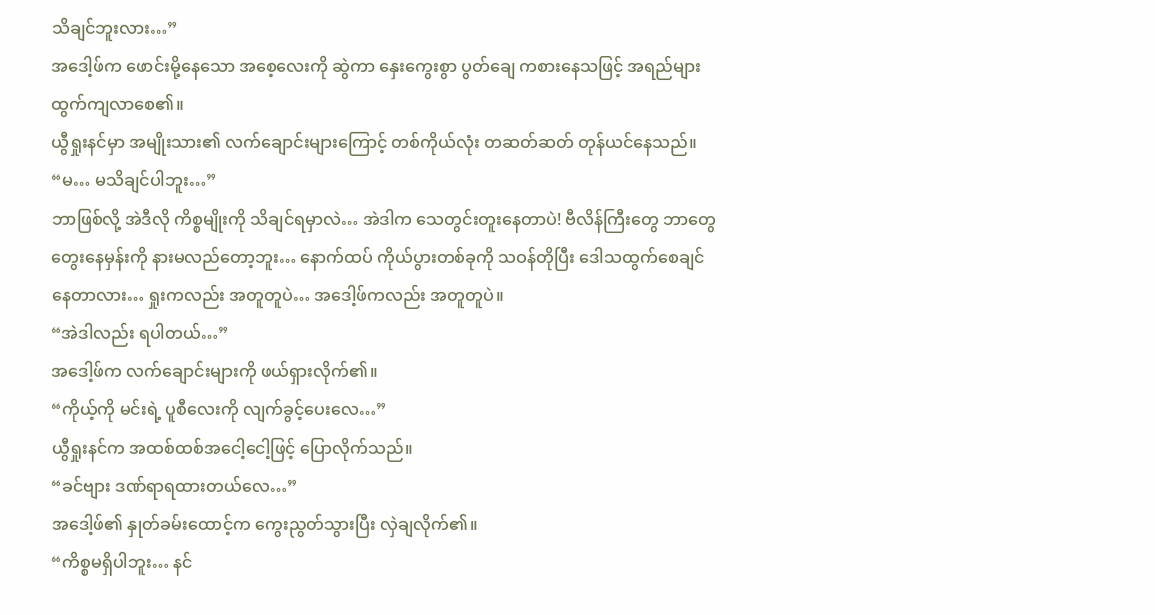သိချင်ဘူးလား…”
အဒေါ့ဖ်က ဖောင်းမို့နေသော အစေ့လေးကို ဆွဲကာ နှေးကွေးစွာ ပွတ်ချေ ကစားနေသဖြင့် အရည်များ ထွက်ကျလာစေ၏။
ယွီရှုးနင်မှာ အမျိုးသား၏ လက်ချောင်းများကြောင့် တစ်ကိုယ်လုံး တဆတ်ဆတ် တုန်ယင်နေသည်။
“မ… မသိချင်ပါဘူး…”
ဘာဖြစ်လို့ အဲဒီလို ကိစ္စမျိုးကို သိချင်ရမှာလဲ… အဲဒါက သေတွင်းတူးနေတာပဲ! ဗီလိန်ကြီးတွေ ဘာတွေ တွေးနေမှန်းကို နားမလည်တော့ဘူး… နောက်ထပ် ကိုယ်ပွားတစ်ခုကို သဝန်တိုပြီး ဒေါသထွက်စေချင်နေတာလား… ရှုးကလည်း အတူတူပဲ… အဒေါ့ဖ်ကလည်း အတူတူပဲ။
“အဲဒါလည်း ရပါတယ်…”
အဒေါ့ဖ်က လက်ချောင်းများကို ဖယ်ရှားလိုက်၏။
“ကိုယ့်ကို မင်းရဲ့ ပူစီလေးကို လျက်ခွင့်ပေးလေ…”
ယွီရှုးနင်က အထစ်ထစ်အငေါ့ငေါ့ဖြင့် ပြောလိုက်သည်။
“ခင်ဗျား ဒဏ်ရာရထားတယ်လေ…”
အဒေါ့ဖ်၏ နှုတ်ခမ်းထောင့်က ကွေးညွတ်သွားပြီး လှဲချလိုက်၏။
“ကိစ္စမရှိပါဘူး… နင်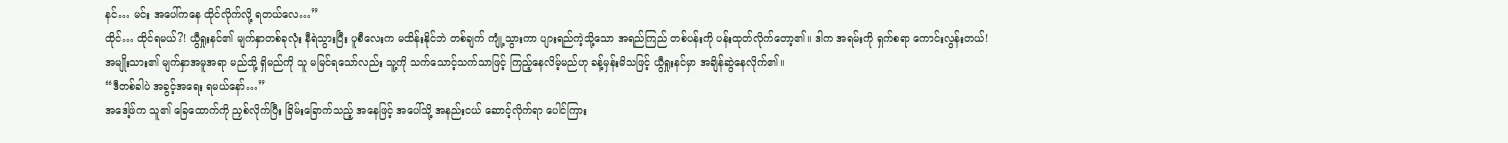နင်… မင်း အပေါ်ကနေ ထိုင်လိုက်လို့ ရတယ်လေ…”
ထိုင်… ထိုင်ရမယ်?! ယွီရှုးနင်၏ မျက်နှာတစ်ခုလုံး နီရဲသွားပြီး ပူစီလေးက မထိန်းနိုင်ဘဲ တစ်ချက် ကျုံ့သွားကာ ပျားရည်ကဲ့သို့သော အရည်ကြည် တစ်ပန်းကို ပန်းထုတ်လိုက်တော့၏။ ဒါက အရမ်းကို ရှက်စရာ ကောင်းလွန်းတယ်!
အမျိုးသား၏ မျက်နှာအမူအရာ မည်သို့ ရှိမည်ကို သူ မမြင်ရသော်လည်း သူ့ကို သက်သောင့်သက်သာဖြင့် ကြည့်နေလိမ့်မည်ဟု ခန့်မှန်းမိသဖြင့် ယွီရှုးနင်မှာ အချိန်ဆွဲနေလိုက်၏။
“ဒီတစ်ခါပဲ အခွင့်အရေး ရမယ်နော်…”
အဒေါ့ဖ်က သူ၏ ခြေထောက်ကို ညှစ်လိုက်ပြီး ခြိမ်းခြောက်သည့် အနေဖြင့် အပေါ်သို့ အနည်းငယ် ဆောင့်လိုက်ရာ ပေါင်ကြား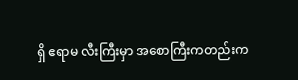ရှိ ဧရာမ လီးကြီးမှာ အစောကြီးကတည်းက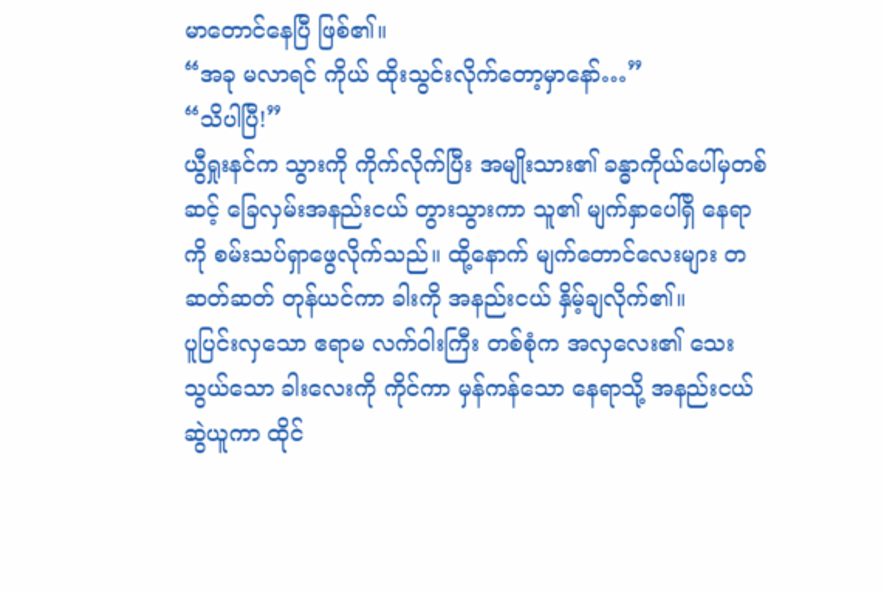မာတောင်နေပြီ ဖြစ်၏။
“အခု မလာရင် ကိုယ် ထိုးသွင်းလိုက်တော့မှာနော်…”
“သိပါပြီ!”
ယွီရှုးနင်က သွားကို ကိုက်လိုက်ပြီး အမျိုးသား၏ ခန္ဓာကိုယ်ပေါ်မှတစ်ဆင့် ခြေလှမ်းအနည်းငယ် တွားသွားကာ သူ၏ မျက်နှာပေါ်ရှိ နေရာကို စမ်းသပ်ရှာဖွေလိုက်သည်။ ထို့နောက် မျက်တောင်လေးများ တဆတ်ဆတ် တုန်ယင်ကာ ခါးကို အနည်းငယ် နှိမ့်ချလိုက်၏။
ပူပြင်းလှသော ဧရာမ လက်ဝါးကြီး တစ်စုံက အလှလေး၏ သေးသွယ်သော ခါးလေးကို ကိုင်ကာ မှန်ကန်သော နေရာသို့ အနည်းငယ် ဆွဲယူကာ ထိုင်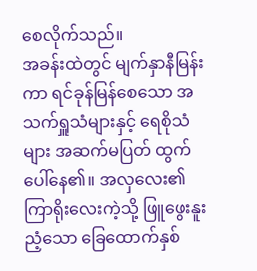စေလိုက်သည်။
အခန်းထဲတွင် မျက်နှာနီမြန်းကာ ရင်ခုန်မြန်စေသော အသက်ရှူသံများနှင့် ရေစိုသံများ အဆက်မပြတ် ထွက်ပေါ်နေ၏။ အလှလေး၏ ကြာရိုးလေးကဲ့သို့ ဖြူဖွေးနူးညံ့သော ခြေထောက်နှစ်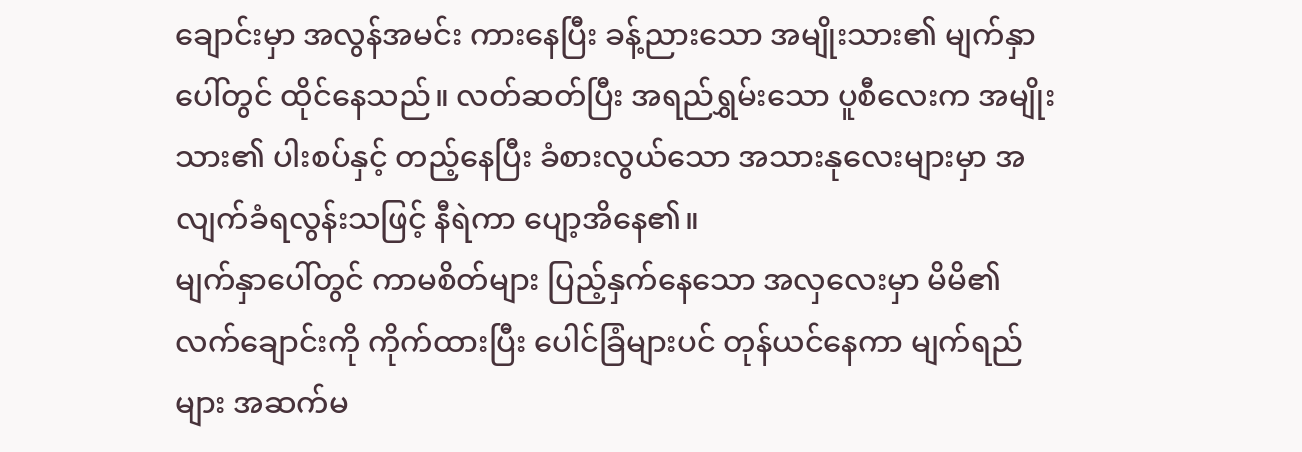ချောင်းမှာ အလွန်အမင်း ကားနေပြီး ခန့်ညားသော အမျိုးသား၏ မျက်နှာပေါ်တွင် ထိုင်နေသည်။ လတ်ဆတ်ပြီး အရည်ရွှမ်းသော ပူစီလေးက အမျိုးသား၏ ပါးစပ်နှင့် တည့်နေပြီး ခံစားလွယ်သော အသားနုလေးများမှာ အလျက်ခံရလွန်းသဖြင့် နီရဲကာ ပျော့အိနေ၏။
မျက်နှာပေါ်တွင် ကာမစိတ်များ ပြည့်နှက်နေသော အလှလေးမှာ မိမိ၏ လက်ချောင်းကို ကိုက်ထားပြီး ပေါင်ခြံများပင် တုန်ယင်နေကာ မျက်ရည်များ အဆက်မ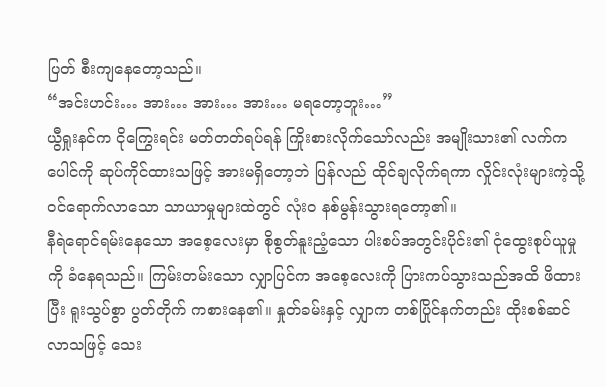ပြတ် စီးကျနေတော့သည်။
“အင်းဟင်း… အား… အား… အား… မရတော့ဘူး…”
ယွီရှုးနင်က ငိုကြွေးရင်း မတ်တတ်ရပ်ရန် ကြိုးစားလိုက်သော်လည်း အမျိုးသား၏ လက်က ပေါင်ကို ဆုပ်ကိုင်ထားသဖြင့် အားမရှိတော့ဘဲ ပြန်လည် ထိုင်ချလိုက်ရကာ လှိုင်းလုံးများကဲ့သို့ ဝင်ရောက်လာသော သာယာမှုများထဲတွင် လုံးဝ နစ်မွန်းသွားရတော့၏။
နီရဲရောင်ရမ်းနေသော အစေ့လေးမှာ စိုစွတ်နူးညံ့သော ပါးစပ်အတွင်းပိုင်း၏ ငုံထွေးစုပ်ယူမှုကို ခံနေရသည်။ ကြမ်းတမ်းသော လျှာပြင်က အစေ့လေးကို ပြားကပ်သွားသည်အထိ ဖိထားပြီး ရူးသွပ်စွာ ပွတ်တိုက် ကစားနေ၏။ နှုတ်ခမ်းနှင့် လျှာက တစ်ပြိုင်နက်တည်း ထိုးစစ်ဆင်လာသဖြင့် သေး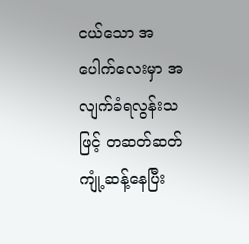ငယ်သော အပေါက်လေးမှာ အလျက်ခံရလွန်းသဖြင့် တဆတ်ဆတ် ကျုံ့ဆန့်နေပြီး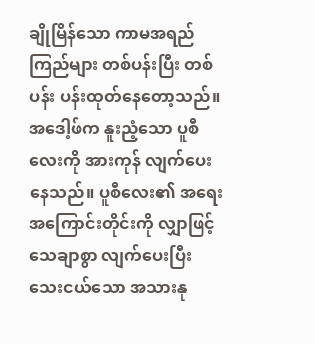ချိုမြိန်သော ကာမအရည်ကြည်များ တစ်ပန်းပြီး တစ်ပန်း ပန်းထုတ်နေတော့သည်။
အဒေါ့ဖ်က နူးညံ့သော ပူစီလေးကို အားကုန် လျက်ပေးနေသည်။ ပူစီလေး၏ အရေးအကြောင်းတိုင်းကို လျှာဖြင့် သေချာစွာ လျက်ပေးပြီး သေးငယ်သော အသားနု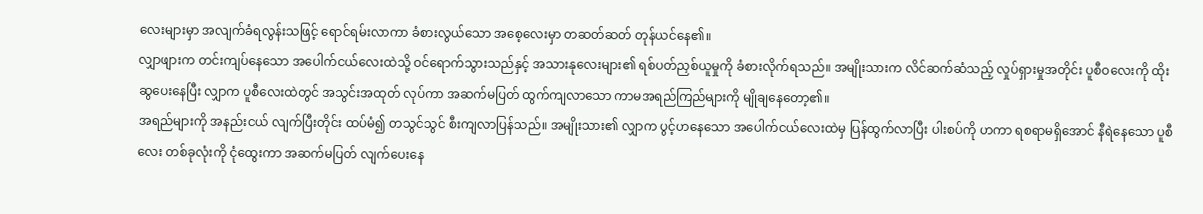လေးများမှာ အလျက်ခံရလွန်းသဖြင့် ရောင်ရမ်းလာကာ ခံစားလွယ်သော အစေ့လေးမှာ တဆတ်ဆတ် တုန်ယင်နေ၏။
လျှာဖျားက တင်းကျပ်နေသော အပေါက်ငယ်လေးထဲသို့ ဝင်ရောက်သွားသည်နှင့် အသားနုလေးများ၏ ရစ်ပတ်ညှစ်ယူမှုကို ခံစားလိုက်ရသည်။ အမျိုးသားက လိင်ဆက်ဆံသည့် လှုပ်ရှားမှုအတိုင်း ပူစီဝလေးကို ထိုးဆွပေးနေပြီး လျှာက ပူစီလေးထဲတွင် အသွင်းအထုတ် လုပ်ကာ အဆက်မပြတ် ထွက်ကျလာသော ကာမအရည်ကြည်များကို မျိုချနေတော့၏။
အရည်များကို အနည်းငယ် လျက်ပြီးတိုင်း ထပ်မံ၍ တသွင်သွင် စီးကျလာပြန်သည်။ အမျိုးသား၏ လျှာက ပွင့်ဟနေသော အပေါက်ငယ်လေးထဲမှ ပြန်ထွက်လာပြီး ပါးစပ်ကို ဟကာ ရစရာမရှိအောင် နီရဲနေသော ပူစီလေး တစ်ခုလုံးကို ငုံထွေးကာ အဆက်မပြတ် လျက်ပေးနေ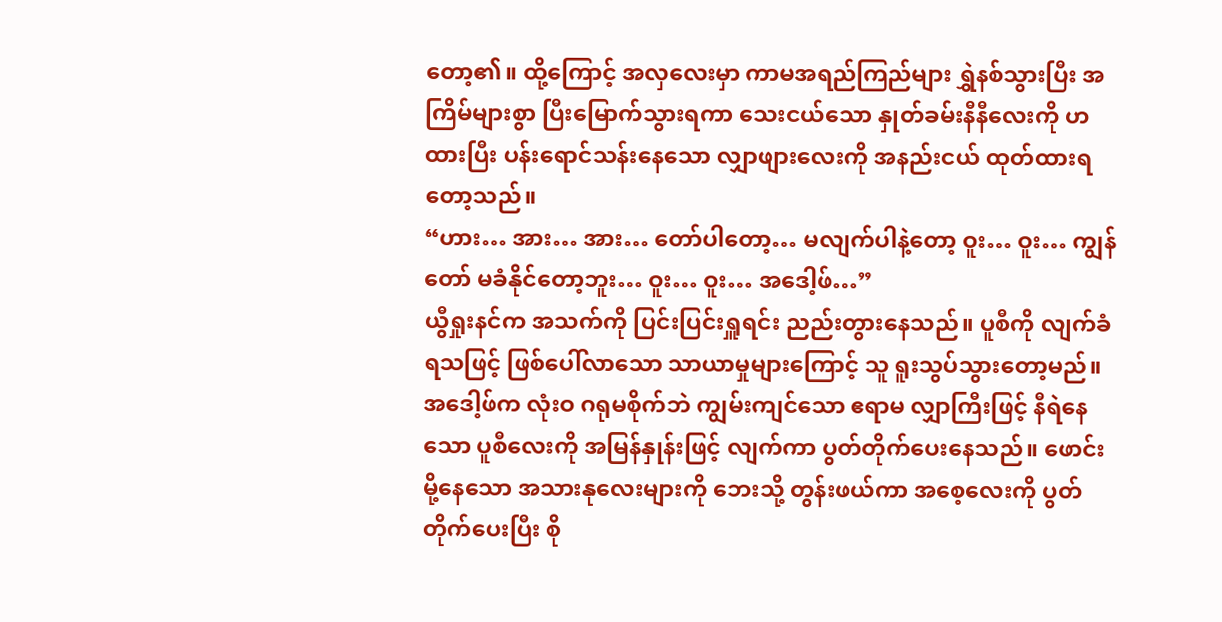တော့၏။ ထို့ကြောင့် အလှလေးမှာ ကာမအရည်ကြည်များ ရွှဲနစ်သွားပြီး အကြိမ်များစွာ ပြီးမြောက်သွားရကာ သေးငယ်သော နှုတ်ခမ်းနီနီလေးကို ဟထားပြီး ပန်းရောင်သန်းနေသော လျှာဖျားလေးကို အနည်းငယ် ထုတ်ထားရတော့သည်။
“ဟား… အား… အား… တော်ပါတော့… မလျက်ပါနဲ့တော့ ဝူး… ဝူး… ကျွန်တော် မခံနိုင်တော့ဘူး… ဝူး… ဝူး… အဒေါ့ဖ်…”
ယွီရှုးနင်က အသက်ကို ပြင်းပြင်းရှူရင်း ညည်းတွားနေသည်။ ပူစီကို လျက်ခံရသဖြင့် ဖြစ်ပေါ်လာသော သာယာမှုများကြောင့် သူ ရူးသွပ်သွားတော့မည်။
အဒေါ့ဖ်က လုံးဝ ဂရုမစိုက်ဘဲ ကျွမ်းကျင်သော ဧရာမ လျှာကြီးဖြင့် နီရဲနေသော ပူစီလေးကို အမြန်နှုန်းဖြင့် လျက်ကာ ပွတ်တိုက်ပေးနေသည်။ ဖောင်းမို့နေသော အသားနုလေးများကို ဘေးသို့ တွန်းဖယ်ကာ အစေ့လေးကို ပွတ်တိုက်ပေးပြီး စို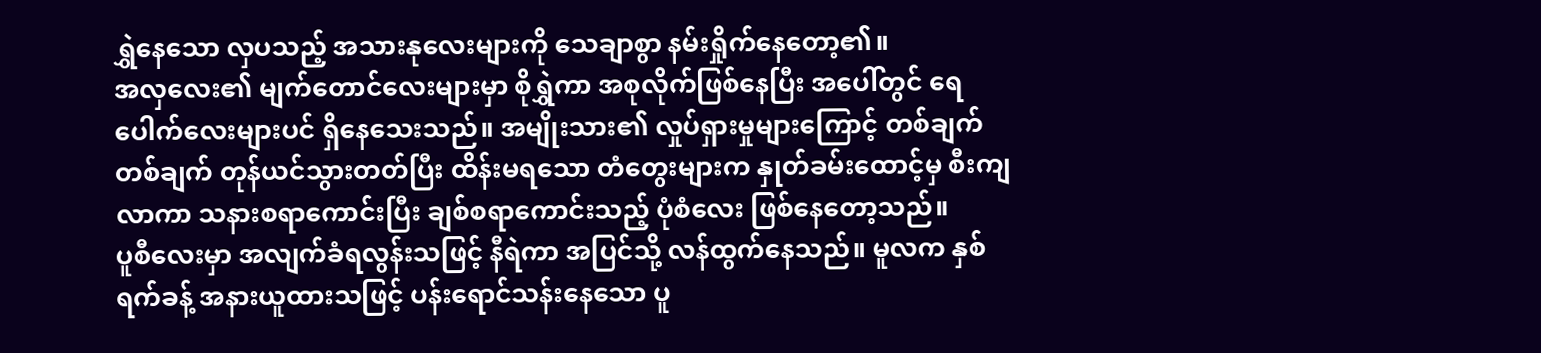ရွှဲနေသော လှပသည့် အသားနုလေးများကို သေချာစွာ နမ်းရှိုက်နေတော့၏။
အလှလေး၏ မျက်တောင်လေးများမှာ စိုရွှဲကာ အစုလိုက်ဖြစ်နေပြီး အပေါ်တွင် ရေပေါက်လေးများပင် ရှိနေသေးသည်။ အမျိုးသား၏ လှုပ်ရှားမှုများကြောင့် တစ်ချက်တစ်ချက် တုန်ယင်သွားတတ်ပြီး ထိန်းမရသော တံတွေးများက နှုတ်ခမ်းထောင့်မှ စီးကျလာကာ သနားစရာကောင်းပြီး ချစ်စရာကောင်းသည့် ပုံစံလေး ဖြစ်နေတော့သည်။
ပူစီလေးမှာ အလျက်ခံရလွန်းသဖြင့် နီရဲကာ အပြင်သို့ လန်ထွက်နေသည်။ မူလက နှစ်ရက်ခန့် အနားယူထားသဖြင့် ပန်းရောင်သန်းနေသော ပူ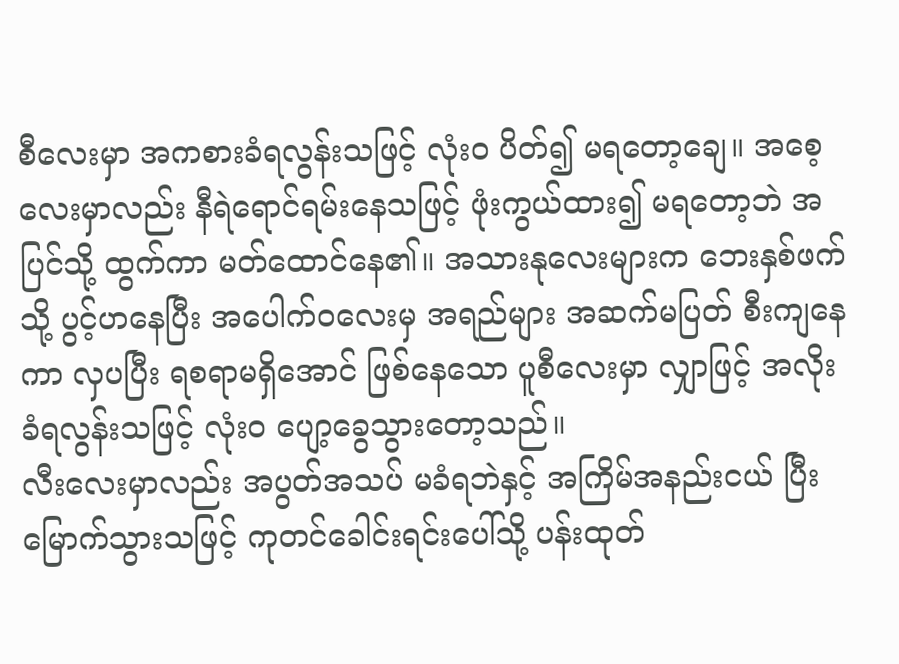စီလေးမှာ အကစားခံရလွန်းသဖြင့် လုံးဝ ပိတ်၍ မရတော့ချေ။ အစေ့လေးမှာလည်း နီရဲရောင်ရမ်းနေသဖြင့် ဖုံးကွယ်ထား၍ မရတော့ဘဲ အပြင်သို့ ထွက်ကာ မတ်ထောင်နေ၏။ အသားနုလေးများက ဘေးနှစ်ဖက်သို့ ပွင့်ဟနေပြီး အပေါက်ဝလေးမှ အရည်များ အဆက်မပြတ် စီးကျနေကာ လှပပြီး ရစရာမရှိအောင် ဖြစ်နေသော ပူစီလေးမှာ လျှာဖြင့် အလိုးခံရလွန်းသဖြင့် လုံးဝ ပျော့ခွေသွားတော့သည်။
လီးလေးမှာလည်း အပွတ်အသပ် မခံရဘဲနှင့် အကြိမ်အနည်းငယ် ပြီးမြောက်သွားသဖြင့် ကုတင်ခေါင်းရင်းပေါ်သို့ ပန်းထုတ်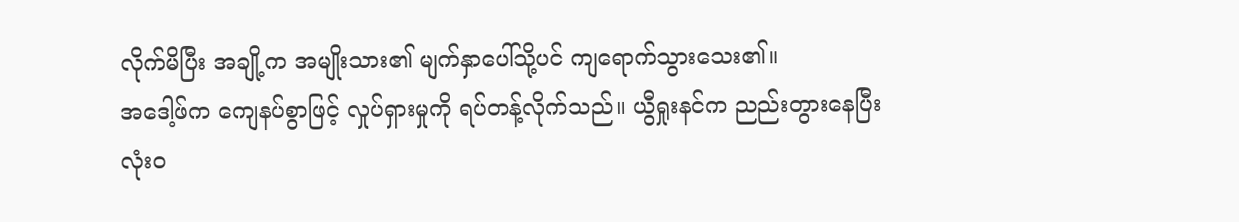လိုက်မိပြီး အချို့က အမျိုးသား၏ မျက်နှာပေါ်သို့ပင် ကျရောက်သွားသေး၏။
အဒေါ့ဖ်က ကျေနပ်စွာဖြင့် လှုပ်ရှားမှုကို ရပ်တန့်လိုက်သည်။ ယွီရှုးနင်က ညည်းတွားနေပြီး လုံးဝ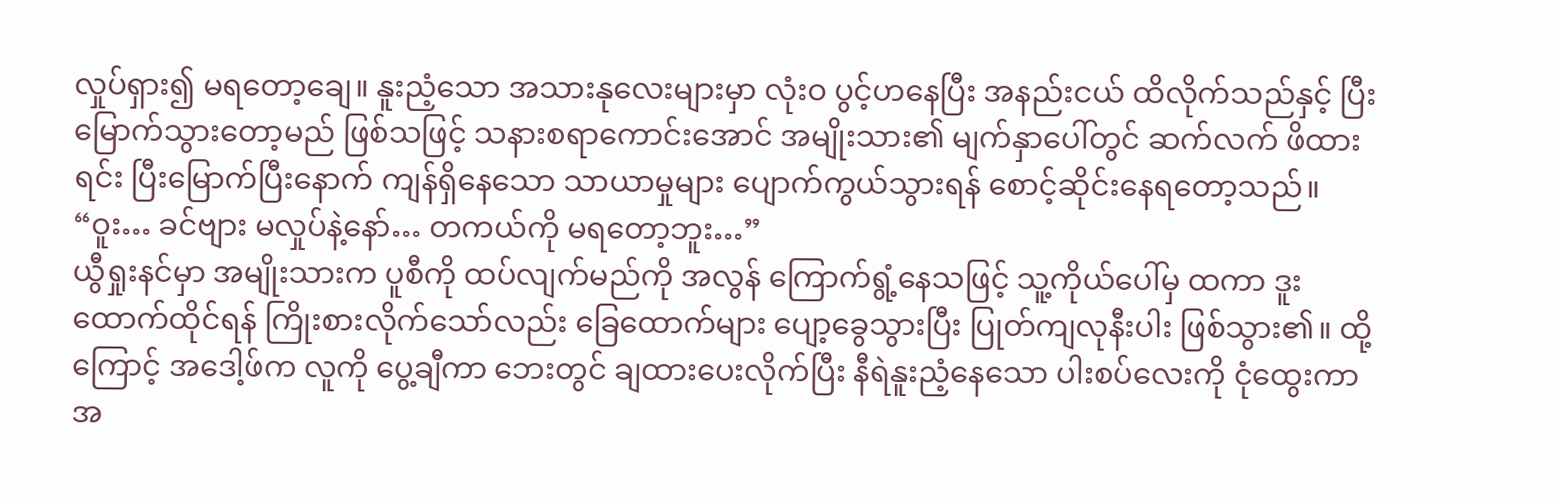လှုပ်ရှား၍ မရတော့ချေ။ နူးညံ့သော အသားနုလေးများမှာ လုံးဝ ပွင့်ဟနေပြီး အနည်းငယ် ထိလိုက်သည်နှင့် ပြီးမြောက်သွားတော့မည် ဖြစ်သဖြင့် သနားစရာကောင်းအောင် အမျိုးသား၏ မျက်နှာပေါ်တွင် ဆက်လက် ဖိထားရင်း ပြီးမြောက်ပြီးနောက် ကျန်ရှိနေသော သာယာမှုများ ပျောက်ကွယ်သွားရန် စောင့်ဆိုင်းနေရတော့သည်။
“ဝူး… ခင်ဗျား မလှုပ်နဲ့နော်… တကယ်ကို မရတော့ဘူး…”
ယွီရှုးနင်မှာ အမျိုးသားက ပူစီကို ထပ်လျက်မည်ကို အလွန် ကြောက်ရွံ့နေသဖြင့် သူ့ကိုယ်ပေါ်မှ ထကာ ဒူးထောက်ထိုင်ရန် ကြိုးစားလိုက်သော်လည်း ခြေထောက်များ ပျော့ခွေသွားပြီး ပြုတ်ကျလုနီးပါး ဖြစ်သွား၏။ ထို့ကြောင့် အဒေါ့ဖ်က လူကို ပွေ့ချီကာ ဘေးတွင် ချထားပေးလိုက်ပြီး နီရဲနူးညံ့နေသော ပါးစပ်လေးကို ငုံထွေးကာ အ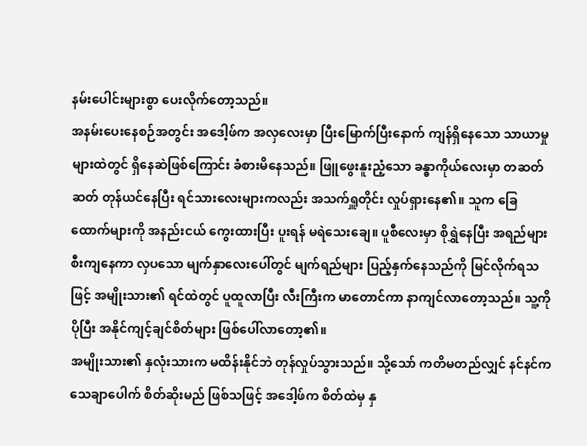နမ်းပေါင်းများစွာ ပေးလိုက်တော့သည်။
အနမ်းပေးနေစဉ်အတွင်း အဒေါ့ဖ်က အလှလေးမှာ ပြီးမြောက်ပြီးနောက် ကျန်ရှိနေသော သာယာမှုများထဲတွင် ရှိနေဆဲဖြစ်ကြောင်း ခံစားမိနေသည်။ ဖြူဖွေးနူးညံ့သော ခန္ဓာကိုယ်လေးမှာ တဆတ်ဆတ် တုန်ယင်နေပြီး ရင်သားလေးများကလည်း အသက်ရှူတိုင်း လှုပ်ရှားနေ၏။ သူက ခြေထောက်များကို အနည်းငယ် ကွေးထားပြီး ပူးရန် မရဲသေးချေ။ ပူစီလေးမှာ စိုရွှဲနေပြီး အရည်များ စီးကျနေကာ လှပသော မျက်နှာလေးပေါ်တွင် မျက်ရည်များ ပြည့်နှက်နေသည်ကို မြင်လိုက်ရသဖြင့် အမျိုးသား၏ ရင်ထဲတွင် ပူထူလာပြီး လီးကြီးက မာတောင်ကာ နာကျင်လာတော့သည်။ သူ့ကို ပိုပြီး အနိုင်ကျင့်ချင်စိတ်များ ဖြစ်ပေါ်လာတော့၏။
အမျိုးသား၏ နှလုံးသားက မထိန်းနိုင်ဘဲ တုန်လှုပ်သွားသည်။ သို့သော် ကတိမတည်လျှင် နင်နင်က သေချာပေါက် စိတ်ဆိုးမည် ဖြစ်သဖြင့် အဒေါ့ဖ်က စိတ်ထဲမှ နှ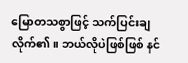မြောတသစွာဖြင့် သက်ပြင်းချလိုက်၏။ ဘယ်လိုပဲဖြစ်ဖြစ် နင်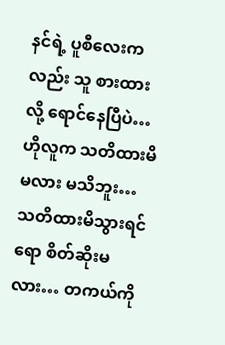နင်ရဲ့ ပူစီလေးကလည်း သူ စားထားလို့ ရောင်နေပြီပဲ… ဟိုလူက သတိထားမိမလား မသိဘူး… သတိထားမိသွားရင်ရော စိတ်ဆိုးမလား… တကယ်ကို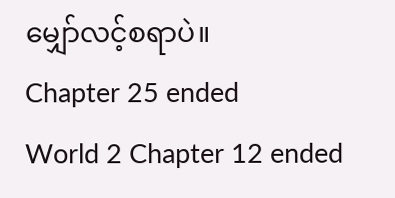မျှော်လင့်စရာပဲ။
Chapter 25 ended
World 2 Chapter 12 ended